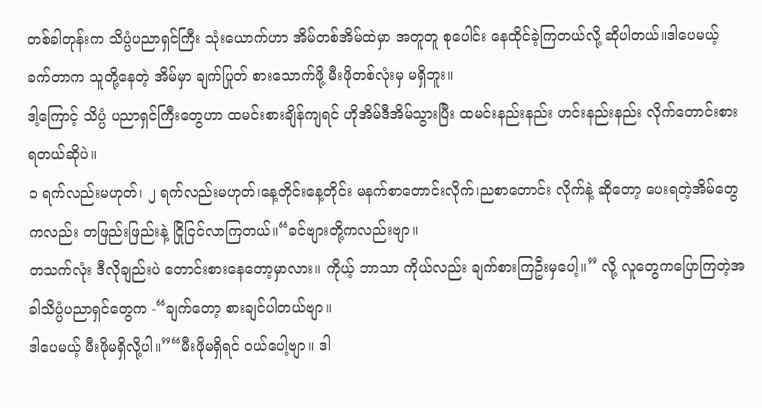တစ်ခါတုန်းက သိပ္ပံပညာရှင်ကြီး သုံးယောက်ဟာ အိမ်တစ်အိမ်ထဲမှာ အတူတူ စုပေါင်း နေထိုင်ခဲ့ကြတယ်လို့ ဆိုပါတယ်။ဒါပေမယ့် ခက်တာက သူတို့နေတဲ့ အိမ်မှာ ချက်ပြုတ် စားသောက်ဖို့ မီးဖိုတစ်လုံးမှ မရှိဘူး။
ဒါ့ကြောင့် သိပ္ပံ ပညာရှင်ကြီးတွေဟာ ထမင်းစားချိန်ကျရင် ဟိုအိမ်ဒီအိမ်သွားပြီး ထမင်းနည်းနည်း ဟင်းနည်းနည်း လိုက်တောင်းစား ရတယ်ဆိုပဲ။
၁ ရက်လည်းမဟုတ်၊ ၂ ရက်လည်းမဟုတ်၊နေ့တိုင်းနေ့တိုင်း မနက်စာတောင်းလိုက်၊ညစာတောင်း လိုက်နဲ့ ဆိုတော့ ပေးရတဲ့အိမ်တွေကလည်း တဖြည်းဖြည်းနဲ့ ငြိုငြင်လာကြတယ်။“ခင်ဗျားတို့ကလည်းဗျာ။
တသက်လုံး ဒီလိုချည်းပဲ တောင်းစားနေတော့မှာလား။ ကိုယ့် ဘာသာ ကိုယ်လည်း ချက်စားကြဦးမှပေါ့။” လို့ လူတွေကပြောကြတဲ့အခါသိပ္ပံပညာရှင်တွေက -“ချက်တော့ စားချင်ပါတယ်ဗျာ။
ဒါပေမယ့် မီးဖိုမရှိလို့ပါ။”“မီးဖိုမရှိရင် ဝယ်ပေါ့ဗျာ။ ဒါ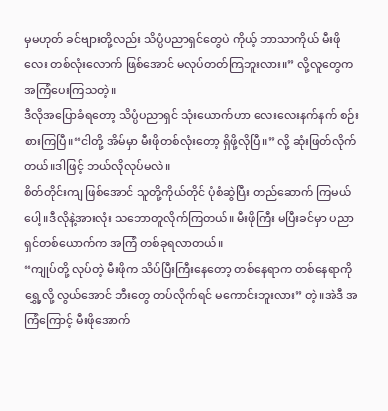မှမဟုတ် ခင်ဗျားတို့လည်း သိပ္ပံပညာရှင်တွေပဲ ကိုယ့် ဘာသာကိုယ် မီးဖို လေး တစ်လုံးလောက် ဖြစ်အောင် မလုပ်တတ်ကြဘူးလား။” လို့လူတွေက အကြံပေးကြသတဲ့။
ဒီလိုအပြောခံရတော့ သိပ္ပံပညာရှင် သုံးယောက်ဟာ လေးလေးနက်နက် စဉ်းစားကြပြီ။“ငါတို့ အိမ်မှာ မီးဖိုတစ်လုံးတော့ ရှိဖို့လိုပြီ။” လို့ ဆုံးဖြတ်လိုက်တယ်။ဒါဖြင့် ဘယ်လိုလုပ်မလဲ။
စိတ်တိုင်းကျ ဖြစ်အောင် သူတို့ကိုယ်တိုင် ပုံစံဆွဲပြီး တည်ဆောက် ကြမယ် ပေါ့။ဒီလိုနဲ့အားလုံး သဘောတူလိုက်ကြတယ်။ မီးဖိုကြီး မပြီးခင်မှာ ပညာရှင်တစ်ယောက်က အကြံ တစ်ခုရလာတယ်။
“ကျုပ်တို့ လုပ်တဲ့ မီးဖိုက သိပ်ပြီးကြီးနေတော့ တစ်နေရာက တစ်နေရာကို ရွှေ့လို့ လွယ်အောင် ဘီးတွေ တပ်လိုက်ရင် မကောင်းဘူးလား” တဲ့။အဲဒီ အကြံကြောင့် မီးဖိုအောက်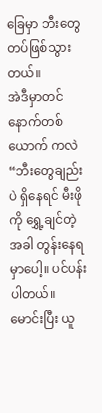ခြေမှာ ဘီးတွေ တပ်ဖြစ်သွားတယ်။
အဲဒီမှာတင် နောက်တစ်ယောက် ကလဲ “ဘီးတွေချည်းပဲ ရှိနေရင် မီးဖိုကို ရွှေ့ချင်တဲ့အခါ တွန်းနေရမှာပေါ့။ ပင်ပန်းပါတယ်။ မောင်းပြီး ယူ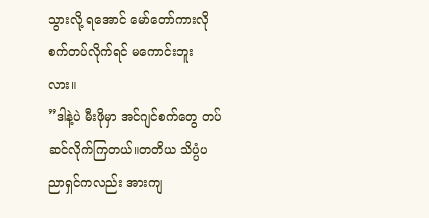သွားလို့ ရအောင် မော်တော်ကားလို စက်တပ်လိုက်ရင် မကောင်းဘူးလား။
”ဒါနဲ့ပဲ မီးဖိုမှာ အင်ဂျင်စက်တွေ တပ်ဆင်လိုက်ကြတယ်။တတိယ သိပ္ပံပညာရှင်ကလည်း အားကျ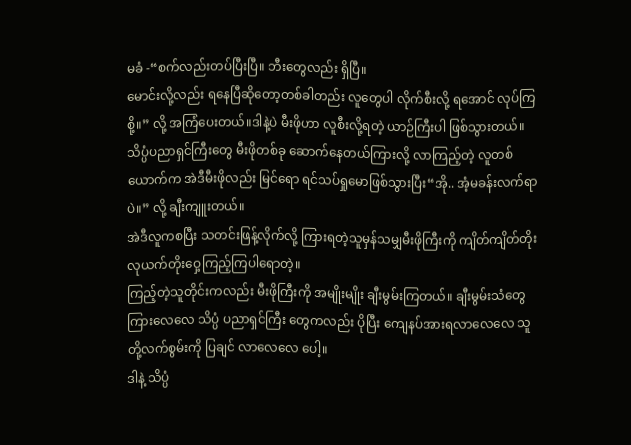မခံ -“စက်လည်းတပ်ပြီးပြီ။ ဘီးတွေလည်း ရှိပြီ။
မောင်းလို့လည်း ရနေပြီဆိုတော့တစ်ခါတည်း လူတွေပါ လိုက်စီးလို့ ရအောင် လုပ်ကြစို့။” လို့ အကြံပေးတယ်။ဒါနဲ့ပဲ မီးဖိုဟာ လူစီးလို့ရတဲ့ ယာဉ်ကြီးပါ ဖြစ်သွားတယ်။
သိပ္ပံပညာရှင်ကြီးတွေ မီးဖိုတစ်ခု ဆောက်နေတယ်ကြားလို့ လာကြည့်တဲ့ လူတစ်ယောက်က အဲဒီမီးဖိုလည်း မြင်ရော ရင်သပ်ရှုမောဖြစ်သွားပြီး“အို.. အံ့မခန်းလက်ရာပဲ။” လို့ ချီးကျူးတယ်။
အဲဒီလူကစပြီး သတင်းဖြန့်လိုက်လို့ ကြားရတဲ့သူမှန်သမျှမီးဖိုကြီးကို ကျိတ်ကျိတ်တိုး လုယက်တိုးဝှေ့ကြည့်ကြပါရောတဲ့။
ကြည့်တဲ့သူတိုင်းကလည်း မီးဖိုကြီးကို အမျိုးမျိုး ချီးမွမ်းကြတယ်။ ချီးမွမ်းသံတွေကြားလေလေ သိပ္ပံ ပညာရှင်ကြီး တွေကလည်း ပိုပြီး ကျေနပ်အားရလာလေလေ သူတို့လက်စွမ်းကို ပြချင် လာလေလေ ပေါ့။
ဒါနဲ့ သိပ္ပံ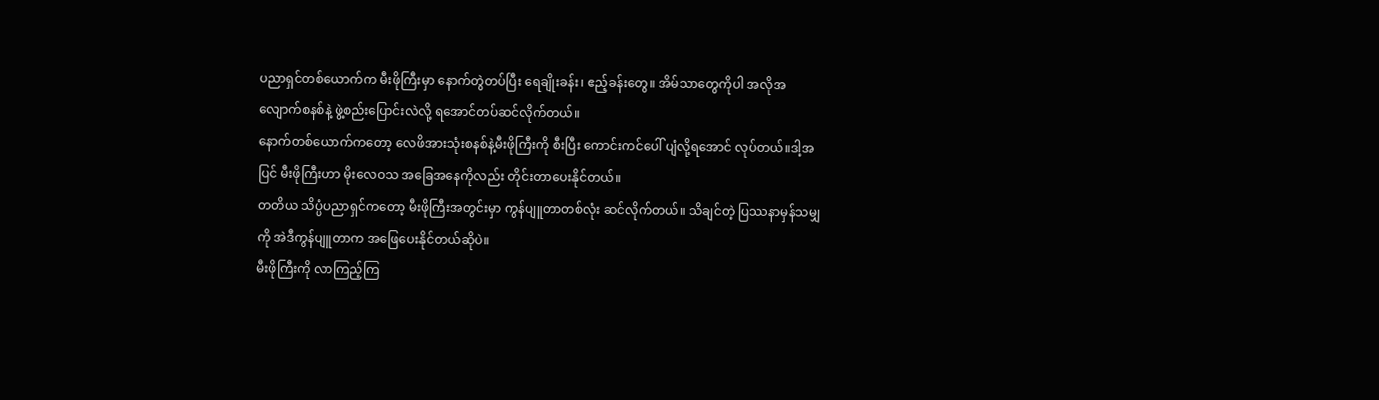ပညာရှင်တစ်ယောက်က မီးဖိုကြီးမှာ နောက်တွဲတပ်ပြီး ရေချိုးခန်း၊ ဧည့်ခန်းတွေ။ အိမ်သာတွေကိုပါ အလိုအလျောက်စနစ်နဲ့ ဖွဲ့စည်းပြောင်းလဲလို့ ရအောင်တပ်ဆင်လိုက်တယ်။
နောက်တစ်ယောက်ကတော့ လေဖိအားသုံးစနစ်နဲ့မီးဖိုကြီးကို စီးပြီး ကောင်းကင်ပေါ် ပျံလို့ရအောင် လုပ်တယ်။ဒါ့အပြင် မီးဖိုကြီးဟာ မိုးလေဝသ အခြေအနေကိုလည်း တိုင်းတာပေးနိုင်တယ်။
တတိယ သိပ္ပံပညာရှင်ကတော့ မီးဖိုကြီးအတွင်းမှာ ကွန်ပျူတာတစ်လုံး ဆင်လိုက်တယ်။ သိချင်တဲ့ ပြဿနာမှန်သမျှကို အဲဒီကွန်ပျူတာက အဖြေပေးနိုင်တယ်ဆိုပဲ။
မီးဖိုကြီးကို လာကြည့်ကြ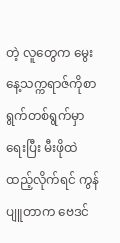တဲ့ လူတွေက မွေးနေ့သက္ကရာဇ်ကိုစာရွက်တစ်ရွက်မှာ ရေးပြီး မီးဖိုထဲ ထည့်လိုက်ရင် ကွန်ပျူတာက ဗေဒင်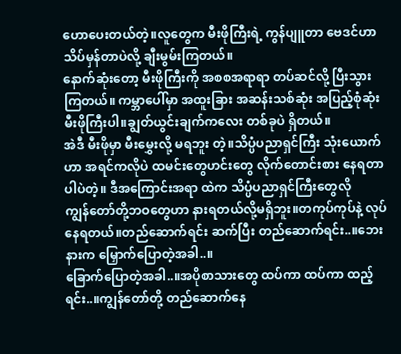ဟောပေးတယ်တဲ့။လူတွေက မီးဖိုကြီးရဲ့ ကွန်ပျူတာ ဗေဒင်ဟာသိပ်မှန်တာပဲလို့ ချီးမွမ်းကြတယ်။
နောက်ဆုံးတော့ မီးဖိုကြီးကို အစစအရာရာ တပ်ဆင်လို့ ပြီးသွားကြတယ်။ ကမ္ဘာပေါ်မှာ အထူးခြား အဆန်းသစ်ဆုံး အပြည့်စုံဆုံး မီးဖိုကြီးပါ။ချွတ်ယွင်းချက်ကလေး တစ်ခုပဲ ရှိတယ်။
အဲဒီ မီးဖိုမှာ မီးမွှေးလို့ မရဘူး တဲ့။သိပ္ပံပညာရှင်ကြီး သုံးယောက်ဟာ အရင်ကလိုပဲ ထမင်းတွေဟင်းတွေ လိုက်တောင်းစား နေရတာ ပါပဲတဲ့။ ဒီအကြောင်းအရာ ထဲက သိပ္ပံပညာရှင်ကြီးတွေလို
ကျွန်တော်တို့ဘဝတွေဟာ နားရတယ်လို့မရှိဘူး။တကုပ်ကုပ်နဲ့ လုပ်နေရတယ်။တည်ဆောက်ရင်း ဆက်ပြီး တည်ဆောက်ရင်း..။ဘေးနားက မြှောက်ပြောတဲ့အခါ..။
ခြောက်ပြောတဲ့အခါ..။အပိုစာသားတွေ ထပ်ကာ ထပ်ကာ ထည့်ရင်း..။ကျွန်တော်တို့ တည်ဆောက်နေ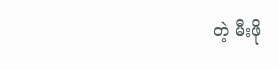တဲ့ မီးဖို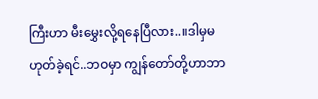ကြီးဟာ မီးမွှေးလို့ရနေပြီလား..။ဒါမှမဟုတ်ခဲ့ရင်..ဘဝမှာ ကျွန်တော်တို့ဟာဘာ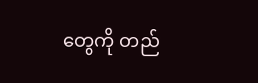တွေကို တည်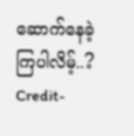ဆောက်နေခဲ့ကြပါလိမ့်..?
Credit-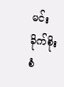မင်းခိုက်စိုးစံ